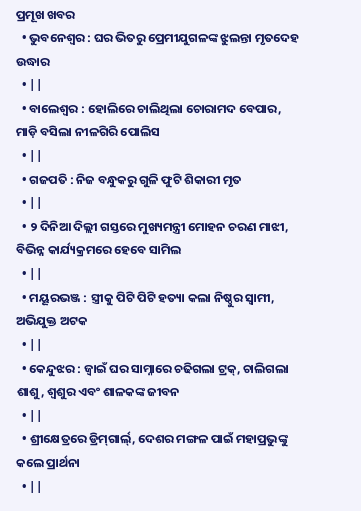ପ୍ରମୂଖ ଖବର
  • ଭୁବନେଶ୍ୱର : ଘର ଭିତରୁ ପ୍ରେମୀଯୁଗଳଙ୍କ ଝୁଲନ୍ତା ମୃତଦେହ ଉଦ୍ଧାର
  • ||
  • ବାଲେଶ୍ୱର : ହୋଲିରେ ଚାଲିଥିଲା ଚୋରାମଦ ବେପାର, ମାଡ଼ି ବସିଲା ନୀଳଗିରି ପୋଲିସ
  • ||
  • ଗଜପତି : ନିଜ ବନ୍ଧୁକରୁ ଗୁଳି ଫୁଟି ଶିକାରୀ ମୃତ
  • ||
  • ୨ ଦିନିଆ ଦିଲ୍ଲୀ ଗସ୍ତରେ ମୁଖ୍ୟମନ୍ତ୍ରୀ ମୋହନ ଚରଣ ମାଝୀ, ବିଭିନ୍ନ କାର୍ଯ୍ୟକ୍ରମରେ ହେବେ ସାମିଲ
  • ||
  • ମୟୂରଭଞ୍ଜ : ସ୍ତ୍ରୀକୁ ପିଟି ପିଟି ହତ୍ୟା କଲା ନିଷ୍ଠୁର ସ୍ୱାମୀ, ଅଭିଯୁକ୍ତ ଅଟକ
  • ||
  • କେନ୍ଦୁଝର : ଜ୍ଵାଇଁ ଘର ସାମ୍ନାରେ ଚଢିଗଲା ଟ୍ରକ୍, ଚାଲିଗଲା ଶାଶୁ, ଶ୍ଵଶୁର ଏବଂ ଶାଳକଙ୍କ ଜୀବନ
  • ||
  • ଶ୍ରୀକ୍ଷେତ୍ରରେ ଡ୍ରିମ୍‌ଗାର୍ଲ୍, ଦେଶର ମଙ୍ଗଳ ପାଇଁ ମହାପ୍ରଭୁଙ୍କୁ କଲେ ପ୍ରାର୍ଥନା
  • ||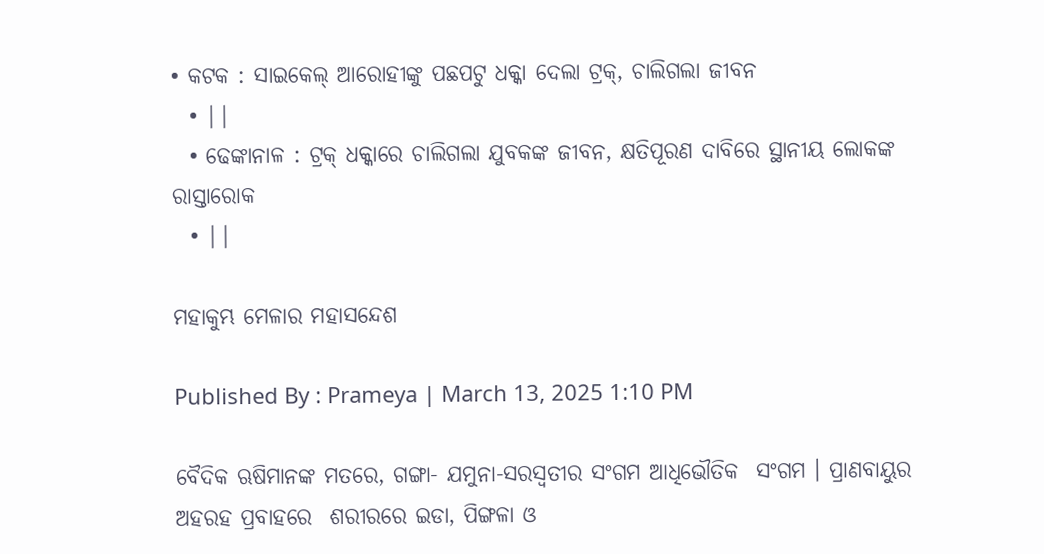• କଟକ : ସାଇକେଲ୍‌ ଆରୋହୀଙ୍କୁ ପଛପଟୁ ଧକ୍କା ଦେଲା ଟ୍ରକ୍‌, ଚାଲିଗଲା ଜୀବନ
  • ||
  • ଢେଙ୍କାନାଳ : ଟ୍ରକ୍ ଧକ୍କାରେ ଚାଲିଗଲା ଯୁବକଙ୍କ ଜୀବନ, କ୍ଷତିପୂରଣ ଦାବିରେ ସ୍ଥାନୀୟ ଲୋକଙ୍କ ରାସ୍ତାରୋକ
  • ||

ମହାକୁମ୍ଭ ମେଳାର ମହାସନ୍ଦେଶ

Published By : Prameya | March 13, 2025 1:10 PM

ବୈଦିକ ଋଷିମାନଙ୍କ ମତରେ, ଗଙ୍ଗା- ଯମୁନା-ସରସ୍ୱତୀର ସଂଗମ ଆଧିଭୌତିକ  ସଂଗମ । ପ୍ରାଣବାୟୁର ଅହରହ ପ୍ରବାହରେ  ଶରୀରରେ ଇଡା, ପିଙ୍ଗଳା ଓ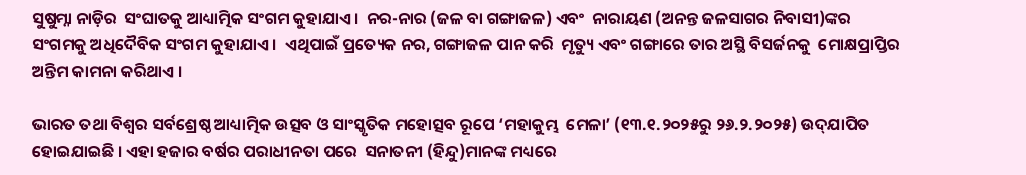ସୁଷୁମ୍ନା ନାଡ଼ିର  ସଂଘାତକୁ ଆଧ୍ୟାତ୍ମିକ ସଂଗମ କୁହାଯାଏ ।  ନର-ନାର (ଜଳ ବା ଗଙ୍ଗାଜଳ) ଏବଂ  ନାରାୟଣ (ଅନନ୍ତ ଜଳସାଗର ନିବାସୀ)ଙ୍କର  ସଂଗମକୁ ଅଧିଦୈବିକ ସଂଗମ କୁହାଯାଏ ।  ଏଥିପାଇଁ ପ୍ରତ୍ୟେକ ନର, ଗଙ୍ଗାଜଳ ପାନ କରି  ମୃତ୍ୟୁ ଏବଂ ଗଙ୍ଗାରେ ତାର ଅସ୍ଥି ବିସର୍ଜନକୁ  ମୋକ୍ଷପ୍ରାପ୍ତିର ଅନ୍ତିମ କାମନା କରିଥାଏ ।

ଭାରତ ତଥା ବିଶ୍ୱର ସର୍ବଶ୍ରେଷ୍ଠ ଆଧ୍ୟାତ୍ମିକ ଉତ୍ସବ ଓ ସାଂସ୍କୃତିକ ମହୋତ୍ସବ ରୂପେ ‘ମହାକୁମ୍ଭ  ମେଳା’ (୧୩.୧.୨୦୨୫ରୁ ୨୬.୨.୨୦୨୫) ଉଦ୍‌ଯାପିତ  ହୋଇଯାଇଛି । ଏହା ହଜାର ବର୍ଷର ପରାଧୀନତା ପରେ  ସନାତନୀ (ହିନ୍ଦୁ)ମାନଙ୍କ ମଧ୍ୟରେ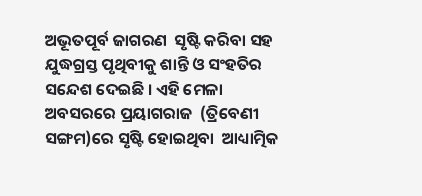ଅଭୂତପୂର୍ବ ଜାଗରଣ  ସୃଷ୍ଟି କରିବା ସହ ଯୁଦ୍ଧଗ୍ରସ୍ତ ପୃଥିବୀକୁ ଶାନ୍ତି ଓ ସଂହତିର  ସନ୍ଦେଶ ଦେଇଛି । ଏହି ମେଳା ଅବସରରେ ପ୍ରୟାଗରାଜ  (ତ୍ରିବେଣୀ ସଙ୍ଗମ)ରେ ସୃଷ୍ଟି ହୋଇଥିବା  ଆଧ୍ୟାତ୍ମିକ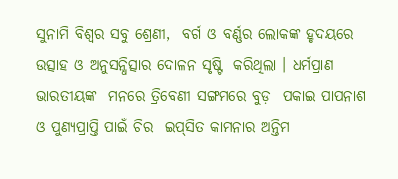ସୁନାମି ବିଶ୍ୱର ସବୁ ଶ୍ରେଣୀ,  ବର୍ଗ ଓ ବର୍ଣ୍ଣର ଲୋକଙ୍କ ହୃଦୟରେ  ଉତ୍ସାହ ଓ ଅନୁସନ୍ଧିତ୍ସାର ଦୋଳନ ସୃଷ୍ଟି  କରିଥିଲା । ଧର୍ମପ୍ରାଣ ଭାରତୀୟଙ୍କ  ମନରେ ତ୍ରିବେଣୀ ସଙ୍ଗମରେ ବୁଡ଼  ପକାଇ ପାପନାଶ ଓ ପୁଣ୍ୟପ୍ରାପ୍ତି ପାଇଁ ଚିର  ଇପ୍‌ସିତ କାମନାର ଅନ୍ତିମ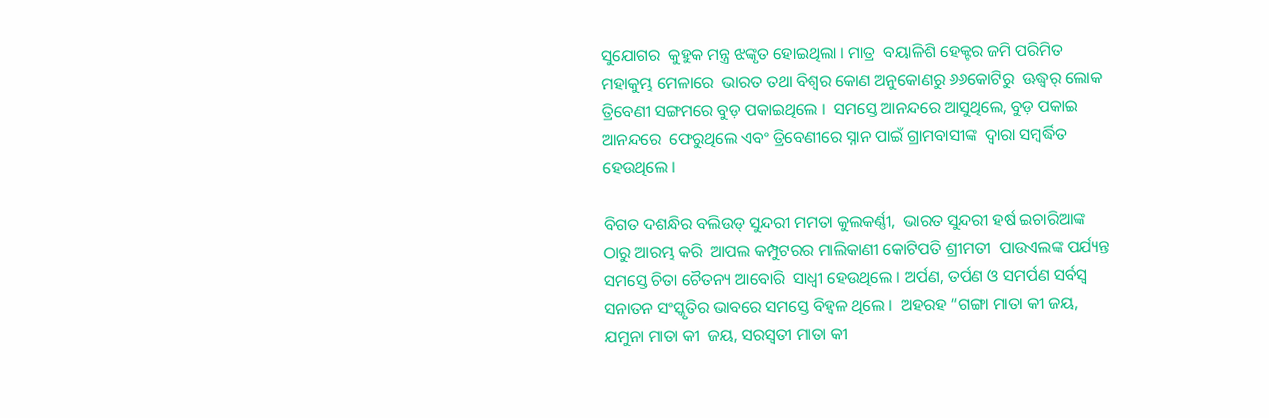ସୁଯୋଗର  କୁହୁକ ମନ୍ତ୍ର ଝଙ୍କୃତ ହୋଇଥିଲା । ମାତ୍ର  ବୟାଳିଶି ହେକ୍ଟର ଜମି ପରିମିତ ମହାକୁମ୍ଭ ମେଳାରେ  ଭାରତ ତଥା ବିଶ୍ୱର କୋଣ ଅନୁକୋଣରୁ ୬୬କୋଟିରୁ  ଊଦ୍ଧ୍ୱର୍ ଲୋକ ତ୍ରିବେଣୀ ସଙ୍ଗମରେ ବୁଡ଼ ପକାଇଥିଲେ ।  ସମସ୍ତେ ଆନନ୍ଦରେ ଆସୁଥିଲେ, ବୁଡ଼ ପକାଇ ଆନନ୍ଦରେ  ଫେରୁଥିଲେ ଏବଂ ତ୍ରିବେଣୀରେ ସ୍ନାନ ପାଇଁ ଗ୍ରାମବାସୀଙ୍କ  ଦ୍ୱାରା ସମ୍ବର୍ଦ୍ଧିତ ହେଉଥିଲେ ।

ବିଗତ ଦଶନ୍ଧିର ବଲିଉଡ୍‌ ସୁନ୍ଦରୀ ମମତା କୁଲକର୍ଣ୍ଣୀ,  ଭାରତ ସୁନ୍ଦରୀ ହର୍ଷ ଇଚାରିଆଙ୍କ ଠାରୁ ଆରମ୍ଭ କରି  ଆପଲ କମ୍ପୁଟରର ମାଲିକାଣୀ କୋଟିପତି ଶ୍ରୀମତୀ  ପାଉଏଲଙ୍କ ପର୍ଯ୍ୟନ୍ତ ସମସ୍ତେ ଚିତା ଚୈତନ୍ୟ ଆବୋରି  ସାଧ୍ୱୀ ହେଉଥିଲେ । ଅର୍ପଣ, ତର୍ପଣ ଓ ସମର୍ପଣ ସର୍ବସ୍ୱ ସନାତନ ସଂସ୍କୃତିର ଭାବରେ ସମସ୍ତେ ବିହ୍ୱଳ ଥିଲେ ।  ଅହରହ “ଗଙ୍ଗା ମାତା କୀ ଜୟ, ଯମୁନା ମାତା କୀ  ଜୟ, ସରସ୍ୱତୀ ମାତା କୀ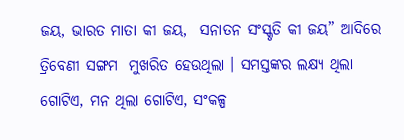ଜୟ, ଭାରତ ମାତା କୀ ଜୟ,  ସନାତନ ସଂସ୍କୃତି କୀ ଜୟ” ଆଦିରେ ତ୍ରିବେଣୀ ସଙ୍ଗମ  ମୁଖରିତ ହେଉଥିଲା । ସମସ୍ତଙ୍କର ଲକ୍ଷ୍ୟ ଥିଲା ଗୋଟିଏ, ମନ ଥିଲା ଗୋଟିଏ, ସଂକଳ୍ପ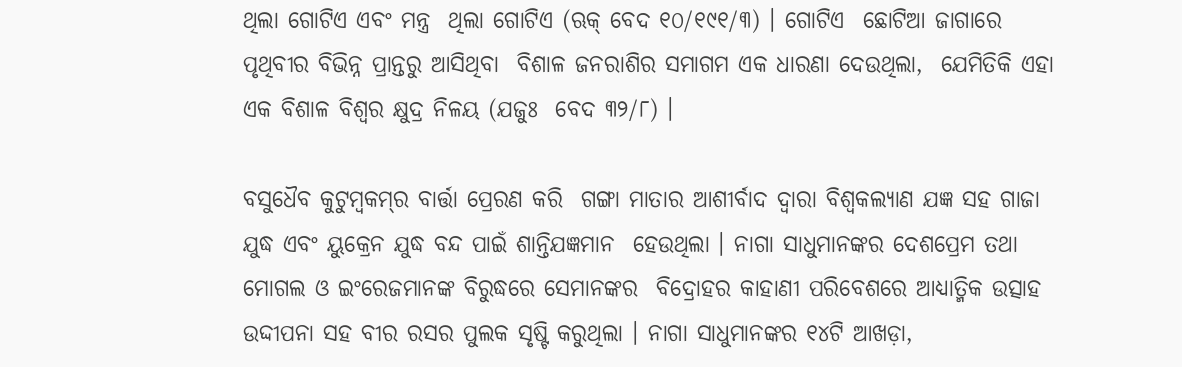ଥିଲା ଗୋଟିଏ ଏବଂ ମନ୍ତ୍ର  ଥିଲା ଗୋଟିଏ (ଋକ୍‌ ବେଦ ୧୦/୧୯୧/୩) । ଗୋଟିଏ  ଛୋଟିଆ ଜାଗାରେ ପୃଥିବୀର ବିଭିନ୍ନ ପ୍ରାନ୍ତରୁ ଆସିଥିବା  ବିଶାଳ ଜନରାଶିର ସମାଗମ ଏକ ଧାରଣା ଦେଉଥିଲା,  ଯେମିତିକି ଏହା ଏକ ବିଶାଳ ବିଶ୍ୱର କ୍ଷୁଦ୍ର ନିଳୟ (ଯଜୁଃ  ବେଦ ୩୨/୮) ।

ବସୁଧୈବ କୁଟୁମ୍ବକମ୍‌ର ବାର୍ତ୍ତା ପ୍ରେରଣ କରି  ଗଙ୍ଗା ମାତାର ଆଶୀର୍ବାଦ ଦ୍ୱାରା ବିଶ୍ୱକଲ୍ୟାଣ ଯଜ୍ଞ ସହ ଗାଜା ଯୁଦ୍ଧ ଏବଂ ୟୁକ୍ରେନ ଯୁଦ୍ଧ ବନ୍ଦ ପାଇଁ ଶାନ୍ତିଯଜ୍ଞମାନ  ହେଉଥିଲା । ନାଗା ସାଧୁମାନଙ୍କର ଦେଶପ୍ରେମ ତଥା  ମୋଗଲ ଓ ଇଂରେଜମାନଙ୍କ ବିରୁଦ୍ଧରେ ସେମାନଙ୍କର  ବିଦ୍ରୋହର କାହାଣୀ ପରିବେଶରେ ଆଧ୍ୟାତ୍ମିକ ଉତ୍ସାହ  ଉଦ୍ଦୀପନା ସହ ବୀର ରସର ପୁଲକ ସୃଷ୍ଟି କରୁଥିଲା । ନାଗା ସାଧୁମାନଙ୍କର ୧୪ଟି ଆଖଡ଼ା,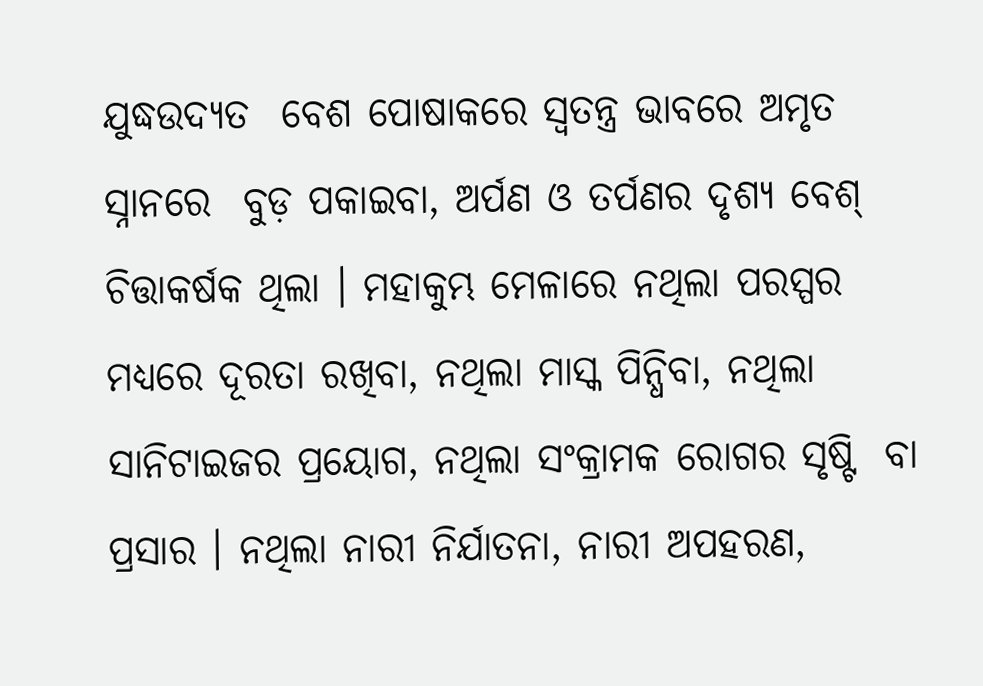ଯୁଦ୍ଧଉଦ୍ୟତ  ବେଶ ପୋଷାକରେ ସ୍ୱତନ୍ତ୍ର ଭାବରେ ଅମୃତ ସ୍ନାନରେ  ବୁଡ଼ ପକାଇବା, ଅର୍ପଣ ଓ ତର୍ପଣର ଦୃଶ୍ୟ ବେଶ୍‌  ଚିତ୍ତାକର୍ଷକ ଥିଲା । ମହାକୁମ୍ଭ ମେଳାରେ ନଥିଲା ପରସ୍ପର  ମଧ୍ୟରେ ଦୂରତା ରଖିବା, ନଥିଲା ମାସ୍କ ପିନ୍ଧିବା, ନଥିଲା  ସାନିଟାଇଜର ପ୍ରୟୋଗ, ନଥିଲା ସଂକ୍ରାମକ ରୋଗର ସୃଷ୍ଟି  ବା ପ୍ରସାର । ନଥିଲା ନାରୀ ନିର୍ଯାତନା, ନାରୀ ଅପହରଣ,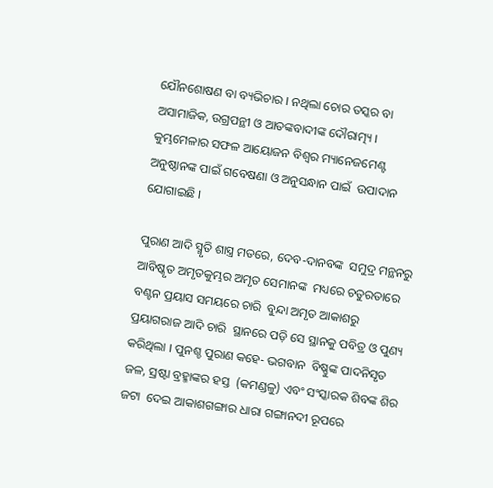ଯୌନଶୋଷଣ ବା ବ୍ୟଭିଚାର । ନଥିଲା ଚୋର ତସ୍କର ବା  ଅସାମାଜିକ, ଉଗ୍ରପନ୍ଥୀ ଓ ଆତଙ୍କବାଦୀଙ୍କ ଦୌରାତ୍ମ୍ୟ ।  କୁମ୍ଭମେଳାର ସଫଳ ଆୟୋଜନ ବିଶ୍ୱର ମ୍ୟାନେଜମେଣ୍ଟ  ଅନୁଷ୍ଠାନଙ୍କ ପାଇଁ ଗବେଷଣା ଓ ଅନୁସନ୍ଧାନ ପାଇଁ  ଉପାଦାନ ଯୋଗାଇଛି ।

ପୁରାଣ ଆଦି ସ୍ମୃତି ଶାସ୍ତ୍ର ମତରେ, ଦେବ-ଦାନବଙ୍କ  ସମୁଦ୍ର ମନ୍ଥନରୁ ଆବିଷ୍କୃତ ଅମୃତକୁମ୍ଭର ଅମୃତ ସେମାନଙ୍କ  ମଧ୍ୟରେ ଚତୁରତାରେ ବଣ୍ଟନ ପ୍ରୟାସ ସମୟରେ ଚାରି  ବୁନ୍ଦା ଅମୃତ ଆକାଶରୁ ପ୍ରୟାଗରାଜ ଆଦି ଚାରି  ସ୍ଥାନରେ ପଡ଼ି ସେ ସ୍ଥାନକୁ ପବିତ୍ର ଓ ପୁଣ୍ୟ  କରିଥିଲା । ପୁନଶ୍ଚ ପୁରାଣ କହେ- ଭଗବାନ  ବିଷ୍ଣୁଙ୍କ ପାଦନିସୃତ ଜଳ, ସ୍ରଷ୍ଟା ବ୍ରହ୍ମାଙ୍କର ହସ୍ତ  (କମଣ୍ଡଳୁ) ଏବଂ ସଂସ୍କାରକ ଶିବଙ୍କ ଶିର ଜଟା  ଦେଇ ଆକାଶଗଙ୍ଗାର ଧାରା ଗଙ୍ଗାନଦୀ ରୂପରେ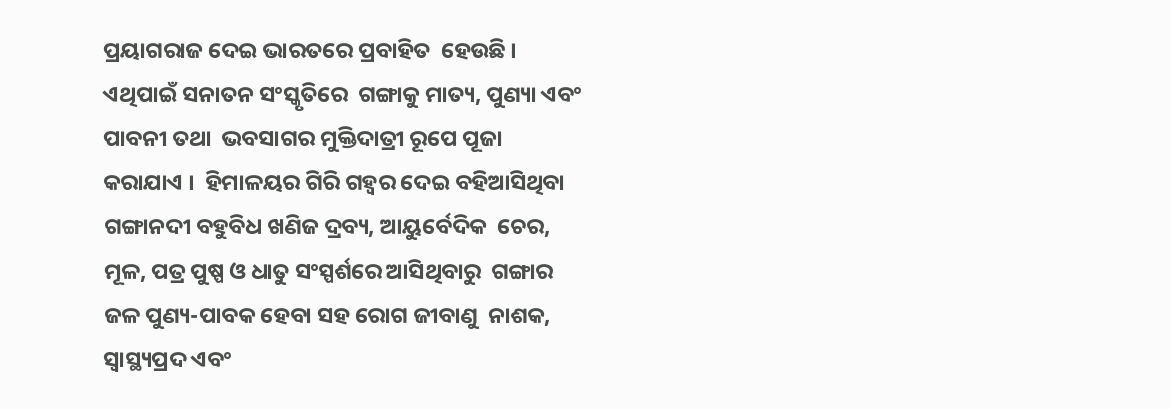ପ୍ରୟାଗରାଜ ଦେଇ ଭାରତରେ ପ୍ରବାହିତ  ହେଉଛି । ଏଥିପାଇଁ ସନାତନ ସଂସ୍କୃତିରେ  ଗଙ୍ଗାକୁ ମାତ୍ୟ, ପୁଣ୍ୟା ଏବଂ ପାବନୀ ତଥା  ଭବସାଗର ମୁକ୍ତିଦାତ୍ରୀ ରୂପେ ପୂଜା କରାଯାଏ ।  ହିମାଳୟର ଗିରି ଗହ୍ୱର ଦେଇ ବହିଆସିଥିବା  ଗଙ୍ଗାନଦୀ ବହୁବିଧ ଖଣିଜ ଦ୍ରବ୍ୟ, ଆୟୁର୍ବେଦିକ  ଚେର, ମୂଳ, ପତ୍ର ପୁଷ୍ପ ଓ ଧାତୁ ସଂସ୍ପର୍ଶରେ ଆସିଥିବାରୁ  ଗଙ୍ଗାର ଜଳ ପୁଣ୍ୟ-ପାବକ ହେବା ସହ ରୋଗ ଜୀବାଣୁ  ନାଶକ, ସ୍ୱାସ୍ଥ୍ୟପ୍ରଦ ଏବଂ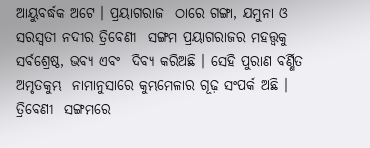ଆୟୁବର୍ଦ୍ଧକ ଅଟେ । ପ୍ରୟାଗରାଜ  ଠାରେ ଗଙ୍ଗା, ଯମୁନା ଓ ସରସ୍ୱତୀ ନଦୀର ତ୍ରିବେଣୀ  ସଙ୍ଗମ ପ୍ରୟାଗରାଜର ମହତ୍ତ୍ୱକୁ ସର୍ବଶ୍ରେଷ୍ଠ, ଭବ୍ୟ ଏବଂ  ଦିବ୍ୟ କରିଅଛି । ସେହି ପୁରାଣ ବର୍ଣ୍ଣିତ ଅମୃତକୁମ୍ଭ  ନାମାନୁସାରେ କୁମ୍ଭମେଳାର ଗୂଢ଼ ସଂପର୍କ ଅଛି । ତ୍ରିବେଣୀ  ସଙ୍ଗମରେ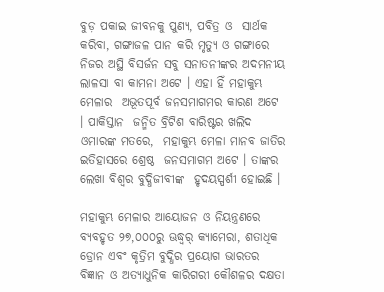ବୁଡ଼ ପକାଇ ଜୀବନକୁ ପୁଣ୍ୟ, ପବିତ୍ର ଓ  ସାର୍ଥକ କରିବା, ଗଙ୍ଗାଜଳ ପାନ କରି ମୃତ୍ୟୁ ଓ ଗଙ୍ଗାରେ  ନିଜର ଅସ୍ଥି ବିସର୍ଜନ ସବୁ ସନାତନୀଙ୍କର ଅଦମନୀୟ  ଲାଳସା ବା କାମନା ଅଟେ । ଏହା ହିଁ ମହାକୁମ୍ଭ ମେଳାର  ଅଭୂତପୂର୍ବ ଜନସମାଗମର କାରଣ ଅଟେ । ପାକିସ୍ତାନ  ଜନ୍ମିତ ବ୍ରିଟିଶ ବାରିଷ୍ଟର ଖଲିଦ ଓମାରଙ୍କ ମତରେ,  ମହାକୁମ୍ଭ ମେଳା ମାନବ ଜାତିର ଇତିହାସରେ ଶ୍ରେଷ୍ଠ  ଜନସମାଗମ ଅଟେ । ତାଙ୍କର ଲେଖା ବିଶ୍ୱର ବୁଦ୍ଧିଜୀବୀଙ୍କ  ହୃଦୟସ୍ପର୍ଶୀ ହୋଇଛି ।

ମହାକୁମ୍ଭ ମେଳାର ଆୟୋଜନ ଓ ନିୟନ୍ତ୍ରଣରେ  ବ୍ୟବହୃତ ୨୭,୦୦୦ରୁ ଊଦ୍ଧ୍ୱର୍ କ୍ୟାମେରା, ଶତାଧିକ  ଡ୍ରୋନ ଏବଂ କୃତ୍ରିମ ବୁଦ୍ଧିର ପ୍ରୟୋଗ ଭାରତର  ବିଜ୍ଞାନ ଓ ଅତ୍ୟାଧୁନିକ କାରିଗରୀ କୌଶଳର ଦକ୍ଷତା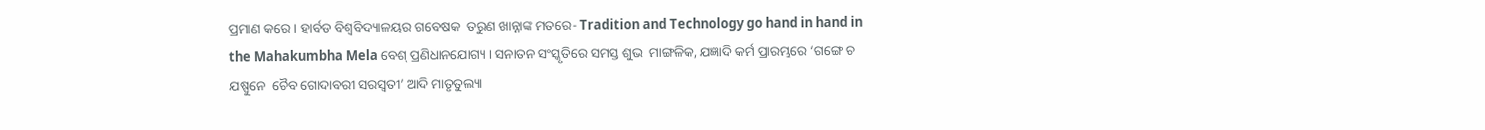ପ୍ରମାଣ କରେ । ହାର୍ବଡ ବିଶ୍ୱବିଦ୍ୟାଳୟର ଗବେଷକ  ତରୁଣ ଖାନ୍ନାଙ୍କ ମତରେ- Tradition and Technology go hand in hand in the Mahakumbha Mela ବେଶ୍‌ ପ୍ରଣିଧାନଯୋଗ୍ୟ । ସନାତନ ସଂସ୍କୃତିରେ ସମସ୍ତ ଶୁଭ  ମାଙ୍ଗଳିକ, ଯଜ୍ଞାଦି କର୍ମ ପ୍ରାରମ୍ଭରେ ‘ଗଙ୍ଗେ ଚ ଯଷ୍ପୁନେ  ଚୈବ ଗୋଦାବରୀ ସରସ୍ୱତୀ’ ଆଦି ମାତୃତୁଲ୍ୟା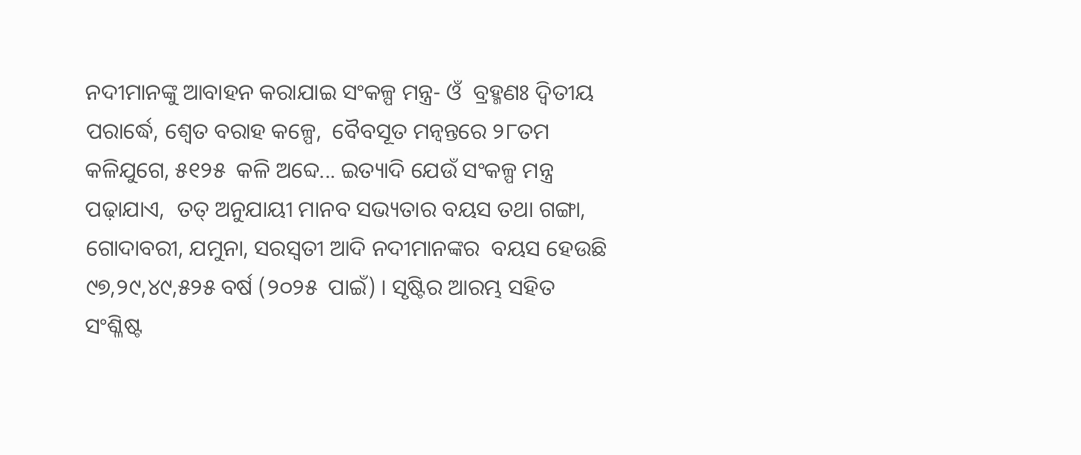ନଦୀମାନଙ୍କୁ ଆବାହନ କରାଯାଇ ସଂକଳ୍ପ ମନ୍ତ୍ର- ଓଁ  ବ୍ରହ୍ମଣଃ ଦ୍ୱିତୀୟ ପରାର୍ଦ୍ଧେ, ଶ୍ୱେତ ବରାହ କଳ୍ପେ,  ବୈବସୂତ ମନ୍ୱନ୍ତରେ ୨୮ତମ କଳିଯୁଗେ, ୫୧୨୫  କଳି ଅବ୍ଦେ... ଇତ୍ୟାଦି ଯେଉଁ ସଂକଳ୍ପ ମନ୍ତ୍ର ପଢ଼ାଯାଏ,  ତତ୍‌ ଅନୁଯାୟୀ ମାନବ ସଭ୍ୟତାର ବୟସ ତଥା ଗଙ୍ଗା,  ଗୋଦାବରୀ, ଯମୁନା, ସରସ୍ୱତୀ ଆଦି ନଦୀମାନଙ୍କର  ବୟସ ହେଉଛି ୯୭,୨୯,୪୯,୫୨୫ ବର୍ଷ (୨୦୨୫  ପାଇଁ) । ସୃଷ୍ଟିର ଆରମ୍ଭ ସହିତ ସଂଶ୍ଳିଷ୍ଟ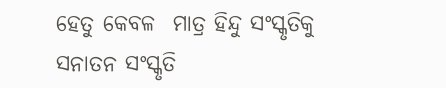ହେତୁ କେବଳ  ମାତ୍ର ହିନ୍ଦୁ ସଂସ୍କୃତିକୁ ସନାତନ ସଂସ୍କୃତି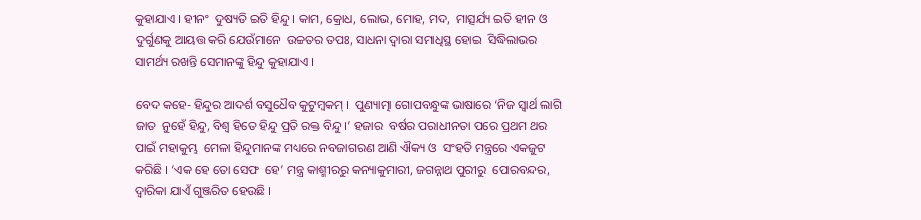କୁହାଯାଏ । ହୀନଂ  ଦୁଷ୍ୟତି ଇତି ହିନ୍ଦୁ । କାମ, କ୍ରୋଧ, ଲୋଭ, ମୋହ, ମଦ,  ମାତ୍ସର୍ଯ୍ୟ ଇତି ହୀନ ଓ ଦୁର୍ଗୁଣକୁ ଆୟତ୍ତ କରି ଯେଉଁମାନେ  ଉଚ୍ଚତର ତପଃ, ସାଧନା ଦ୍ୱାରା ସମାଧିସ୍ଥ ହୋଇ  ସିଦ୍ଧିଲାଭର ସାମର୍ଥ୍ୟ ରଖନ୍ତି ସେମାନଙ୍କୁ ହିନ୍ଦୁ କୁହାଯାଏ ।

ବେଦ କହେ- ହିନ୍ଦୁର ଆଦର୍ଶ ବସୁଧୈବ କୁଟୁମ୍ବକମ୍‌ ।  ପୁଣ୍ୟାତ୍ମା ଗୋପବନ୍ଧୁଙ୍କ ଭାଷାରେ ‘ନିଜ ସ୍ୱାର୍ଥ ଲାଗି ଜାତ  ନୁହେଁ ହିନ୍ଦୁ, ବିଶ୍ୱ ହିତେ ହିନ୍ଦୁ ପ୍ରତି ରକ୍ତ ବିନ୍ଦୁ ।’ ହଜାର  ବର୍ଷର ପରାଧୀନତା ପରେ ପ୍ରଥମ ଥର ପାଇଁ ମହାକୁମ୍ଭ  ମେଳା ହିନ୍ଦୁମାନଙ୍କ ମଧ୍ୟରେ ନବଜାଗରଣ ଆଣି ଐକ୍ୟ ଓ  ସଂହତି ମନ୍ତ୍ରରେ ଏକଜୁଟ କରିଛି । ‘ଏକ ହେ ତୋ ସେଫ  ହେ’ ମନ୍ତ୍ର କାଶ୍ମୀରରୁ କନ୍ୟାକୁମାରୀ, ଜଗନ୍ନାଥ ପୁରୀରୁ  ପୋରବନ୍ଦର, ଦ୍ୱାରିକା ଯାଏଁ ଗୁଞ୍ଜରିତ ହେଉଛି ।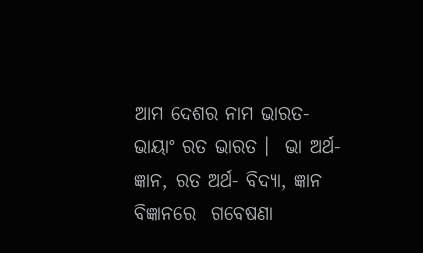ଆମ ଦେଶର ନାମ ଭାରତ- ଭାୟାଂ ରତ ଭାରତ ।  ଭା ଅର୍ଥ- ଜ୍ଞାନ, ରତ ଅର୍ଥ- ବିଦ୍ୟା, ଜ୍ଞାନ ବିଜ୍ଞାନରେ  ଗବେଷଣା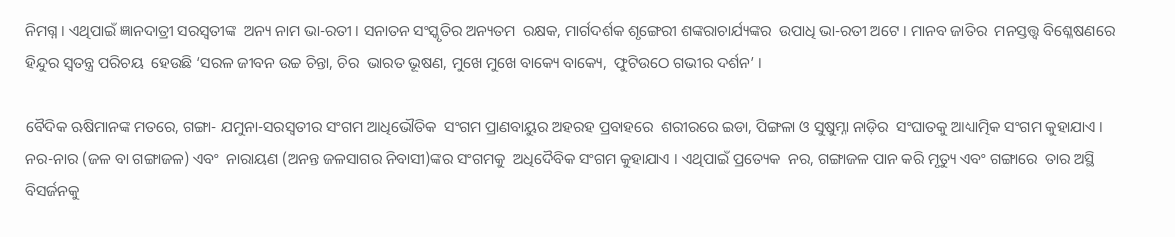ନିମଗ୍ନ । ଏଥିପାଇଁ ଜ୍ଞାନଦାତ୍ରୀ ସରସ୍ୱତୀଙ୍କ  ଅନ୍ୟ ନାମ ଭା-ରତୀ । ସନାତନ ସଂସ୍କୃତିର ଅନ୍ୟତମ  ରକ୍ଷକ, ମାର୍ଗଦର୍ଶକ ଶୃଙ୍ଗେରୀ ଶଙ୍କରାଚାର୍ଯ୍ୟଙ୍କର  ଉପାଧି ଭା-ରତୀ ଅଟେ । ମାନବ ଜାତିର  ମନସ୍ତତ୍ତ୍ୱ ବିଶ୍ଳେଷଣରେ ହିନ୍ଦୁର ସ୍ୱତନ୍ତ୍ର ପରିଚୟ  ହେଉଛି ‘ସରଳ ଜୀବନ ଉଚ୍ଚ ଚିନ୍ତା, ଚିର  ଭାରତ ଭୂଷଣ, ମୁଖେ ମୁଖେ ବାକ୍ୟେ ବାକ୍ୟେ,  ଫୁଟିଉଠେ ଗଭୀର ଦର୍ଶନ’ ।

ବୈଦିକ ଋଷିମାନଙ୍କ ମତରେ, ଗଙ୍ଗା- ଯମୁନା-ସରସ୍ୱତୀର ସଂଗମ ଆଧିଭୌତିକ  ସଂଗମ ପ୍ରାଣବାୟୁର ଅହରହ ପ୍ରବାହରେ  ଶରୀରରେ ଇଡା, ପିଙ୍ଗଳା ଓ ସୁଷୁମ୍ନା ନାଡ଼ିର  ସଂଘାତକୁ ଆଧ୍ୟାତ୍ମିକ ସଂଗମ କୁହାଯାଏ ।  ନର-ନାର (ଜଳ ବା ଗଙ୍ଗାଜଳ) ଏବଂ  ନାରାୟଣ (ଅନନ୍ତ ଜଳସାଗର ନିବାସୀ)ଙ୍କର ସଂଗମକୁ  ଅଧିଦୈବିକ ସଂଗମ କୁହାଯାଏ । ଏଥିପାଇଁ ପ୍ରତ୍ୟେକ  ନର, ଗଙ୍ଗାଜଳ ପାନ କରି ମୃତ୍ୟୁ ଏବଂ ଗଙ୍ଗାରେ  ତାର ଅସ୍ଥି ବିସର୍ଜନକୁ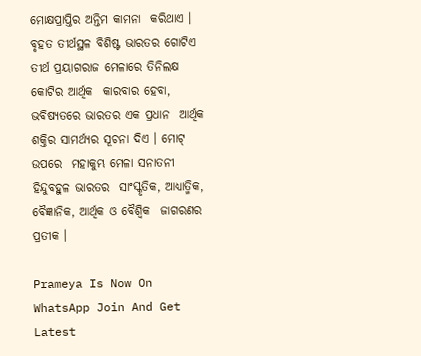ମୋକ୍ଷପ୍ରାପ୍ତିର ଅନ୍ତିମ କାମନା  କରିଥାଏ । ବୃହତ ତୀର୍ଥସ୍ଥଳ ବିଶିଷ୍ଟ ଭାରତର ଗୋଟିଏ  ତୀର୍ଥ ପ୍ରୟାଗରାଜ ମେଳାରେ ତିନିଲକ୍ଷ କୋଟିର ଆର୍ଥିକ  କାରବାର ହେବା, ଭବିଷ୍ୟତରେ ଭାରତର ଏକ ପ୍ରଧାନ  ଆର୍ଥିକ ଶକ୍ତିର ସାମର୍ଥ୍ୟର ସୂଚନା ଦିଏ । ମୋଟ୍‌ ଉପରେ  ମହାକୁମ୍ଭ ମେଳା ସନାତନୀ ହିନ୍ଦୁବହୁଳ ଭାରତର  ସାଂସ୍କୃତିକ, ଆଧ୍ୟାତ୍ମିକ, ବୈଜ୍ଞାନିକ, ଆର୍ଥିକ ଓ ବୈଶ୍ୱିକ  ଜାଗରଣର ପ୍ରତୀକ ।

Prameya Is Now On WhatsApp Join And Get Latest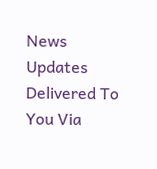News Updates Delivered To You Via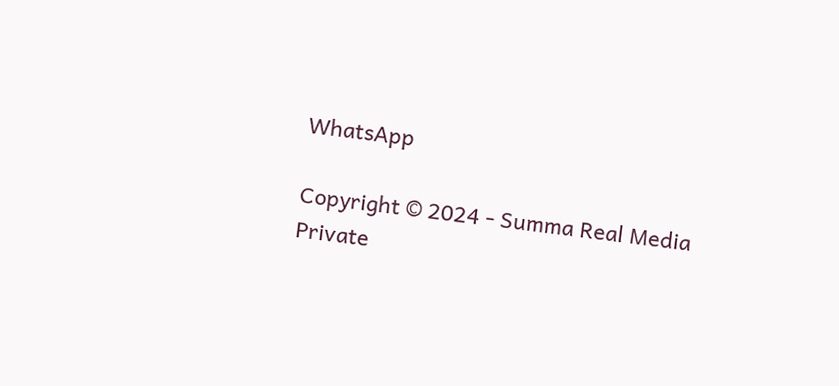WhatsApp

Copyright © 2024 - Summa Real Media Private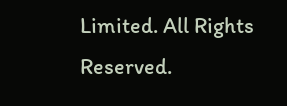Limited. All Rights Reserved.